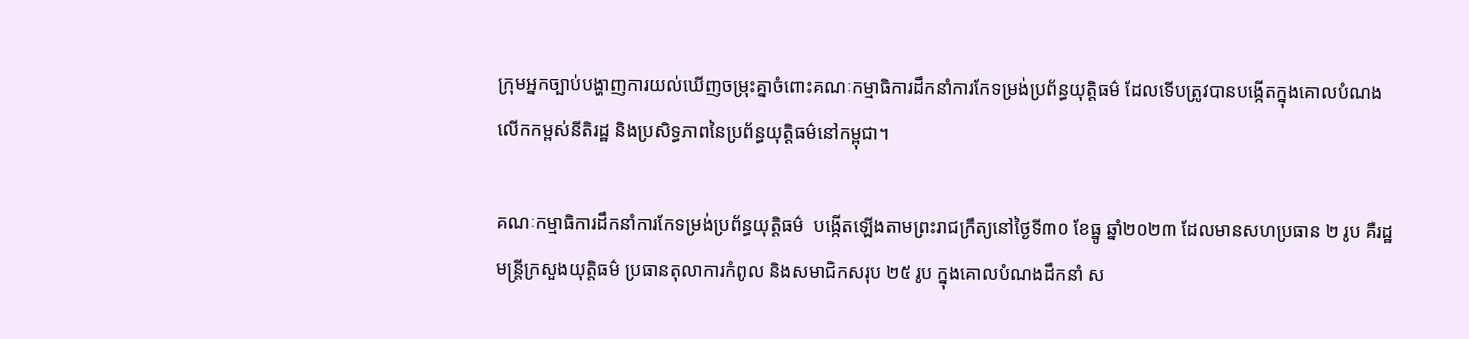ក្រុមអ្នកច្បាប់បង្ហាញការយល់ឃើញចម្រុះគ្នាចំពោះគណៈកម្មាធិការដឹកនាំការកែទម្រង់ប្រព័ន្ធយុត្តិធម៌ ដែលទើបត្រូវបានបង្កើតក្នុងគោលបំណងលើកកម្ពស់នីតិរដ្ឋ និងប្រសិទ្ធភាពនៃប្រព័ន្ធយុត្តិធម៌នៅកម្ពុជា។

គណៈកម្មាធិការដឹកនាំការកែទម្រង់ប្រព័ន្ធយុត្តិធម៌  បង្កើតឡើងតាមព្រះរាជក្រឹត្យនៅថ្ងៃទី៣០ ខែធ្នូ ឆ្នាំ២០២៣ ដែលមានសហប្រធាន ២ រូប គឺរដ្ឋមន្ត្រីក្រសួងយុត្តិធម៌ ប្រធានតុលាការកំពូល និងសមាជិកសរុប ២៥ រូប ក្នុងគោលបំណងដឹកនាំ ស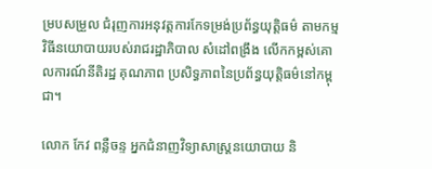ម្របសម្រួល ជំរុញការអនុវត្តការកែទម្រង់ប្រព័ន្ធយុត្តិធម៌ តាមកម្មវិធីនយោបាយរបស់រាជរដ្ឋាភិបាល សំដៅពង្រឹង លើកកម្ពស់គោលការណ៍នីតិរដ្ឋ គុណភាព ប្រសិទ្ធភាពនៃប្រព័ន្ធយុត្តិធម៌នៅកម្ពុជា។

លោក កែវ ពន្លឺចន្ទ អ្នកជំនាញវិទ្យាសាស្ត្រនយោបាយ និ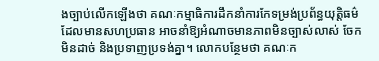ងច្បាប់លើកឡើងថា គណៈកម្មាធិការដឹកនាំការកែទម្រង់ប្រព័ន្ធយុត្តិធម៌ដែលមានសហប្រធាន អាចនាំឱ្យអំណាចមានភាពមិនច្បាស់លាស់ ចែកមិនដាច់ និងប្រទាញប្រទង់គ្នា។ លោកបន្ថែមថា គណៈក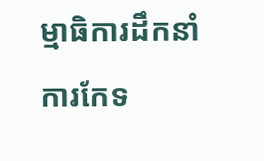ម្មាធិការដឹកនាំការកែទ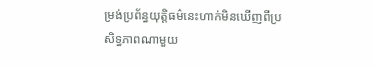ម្រង់ប្រព័ន្ធយុត្តិធម៌នេះហាក់មិនឃើញពីប្រសិទ្ធភាពណាមួយ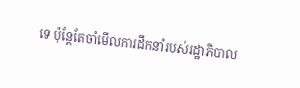ទេ ប៉ុន្តែតែចាំមើលការដឹកនាំរបស់រដ្ឋាភិបាល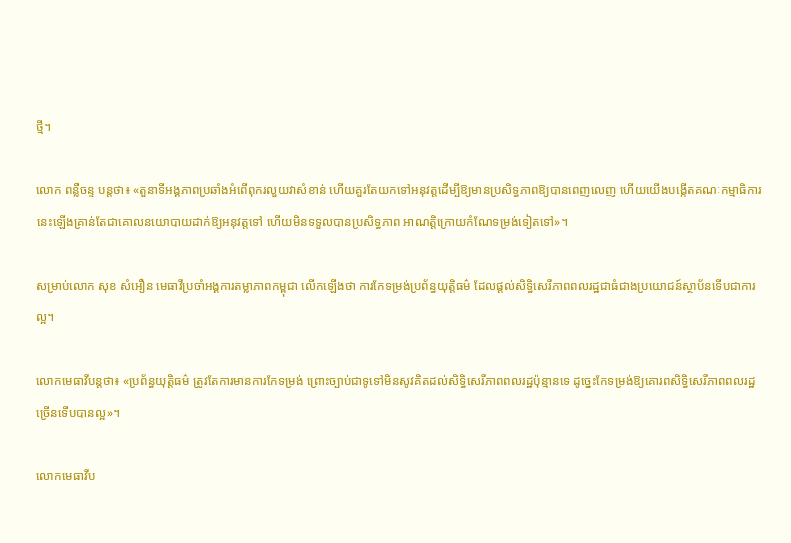ថ្មី។

លោក ពន្លឺចន្ទ បន្តថា៖ «តួនាទីអង្គភាពប្រឆាំងអំពើពុករលួយវាសំខាន់ ហើយគួរតែយកទៅអនុវត្តដើម្បីឱ្យមានប្រសិទ្ធភាពឱ្យបានពេញលេញ ហើយយើងបង្កើតគណៈកម្មាធិការនេះឡើងគ្រាន់តែជាគោលនយោបាយដាក់ឱ្យអនុវត្តទៅ ហើយមិនទទួលបានប្រសិទ្ធភាព អាណត្តិក្រោយកំណែទម្រង់ទៀតទៅ»។

សម្រាប់លោក សុខ សំអឿន មេធាវីប្រចាំអង្គការតម្លាភាពកម្ពុជា លើកឡើងថា ការកែទម្រង់ប្រព័ន្ធយុត្តិធម៌ ដែលផ្តល់សិទ្ធិសេរីភាពពលរដ្ឋជាធំជាងប្រយោជន៍ស្ថាប័នទើបជាការល្អ។

លោកមេធាវីបន្តថា៖ «ប្រព័ន្ធយុត្តិធម៌ ត្រូវតែការមានការកែទម្រង់ ព្រោះច្បាប់ជាទូទៅមិនសូវគិតដល់សិទ្ធិសេរីភាពពលរដ្ឋប៉ុន្មានទេ ដូច្នេះកែទម្រង់ឱ្យគោរពសិទ្ធិសេរីភាពពលរដ្ឋច្រើនទើបបានល្អ»។

លោកមេធាវីប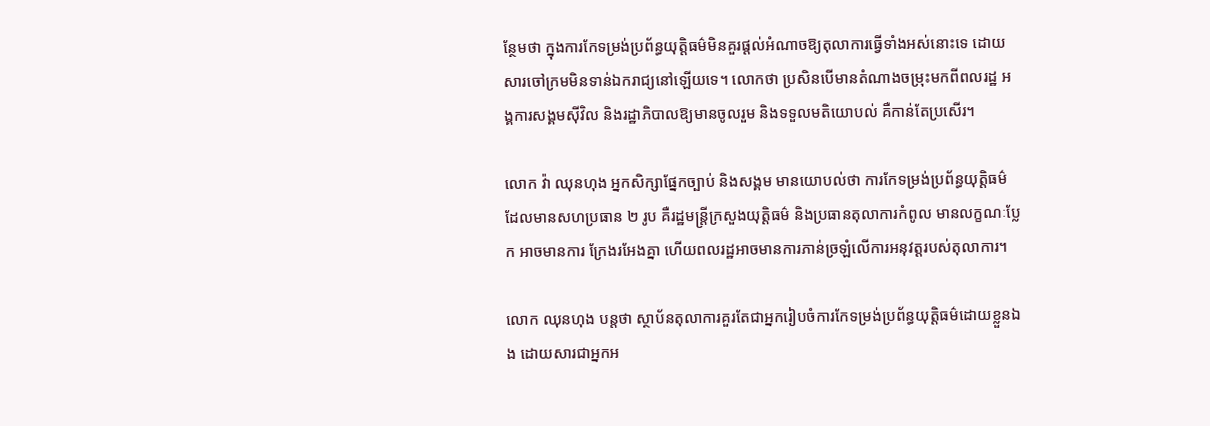ន្ថែមថា ក្នុងការកែទម្រង់ប្រព័ន្ធយុត្តិធម៌មិនគួរផ្តល់អំណាចឱ្យតុលាការធ្វើទាំងអស់នោះទេ ដោយសារចៅក្រមមិនទាន់ឯករាជ្យនៅឡើយទេ។ លោកថា ប្រសិនបើមានតំណាងចម្រុះមកពីពលរដ្ឋ អង្គការសង្គមស៊ីវិល និងរដ្ឋាភិបាលឱ្យមានចូលរួម និងទទួលមតិយោបល់ គឺកាន់តែប្រសើរ។

លោក វ៉ា ឈុនហុង អ្នកសិក្សាផ្នែកច្បាប់ និងសង្គម មានយោបល់ថា ការកែទម្រង់ប្រព័ន្ធយុត្តិធម៌ដែលមានសហប្រធាន ២ រូប គឺរដ្ឋមន្ត្រីក្រសួងយុត្តិធម៌ និងប្រធានតុលាការកំពូល មានលក្ខណៈប្លែក អាចមានការ ក្រែងរអែងគ្នា ហើយពលរដ្ឋអាចមានការភាន់ច្រឡំលើការអនុវត្តរបស់តុលាការ។

លោក ឈុនហុង បន្តថា ស្ថាប័នតុលាការគួរតែជាអ្នករៀបចំការកែទម្រង់ប្រព័ន្ធយុត្តិធម៌ដោយខ្លួនឯង ដោយសារជាអ្នកអ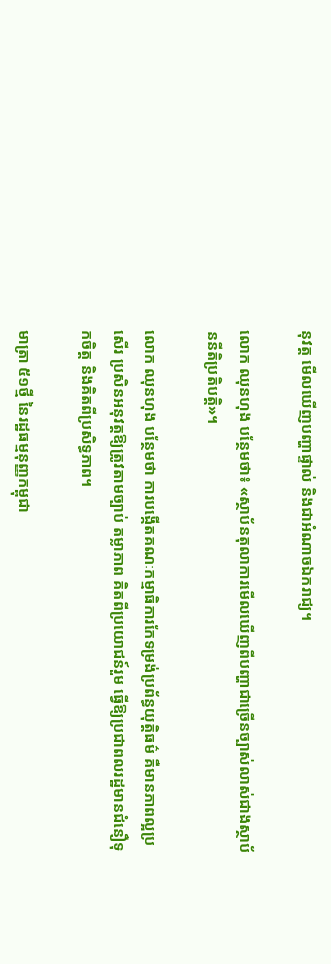នុវត្ត មើលឃើញបញ្ហាផ្ទាល់ និងជាអំណាចឯករាជ្យ។

លោក ឈុនហុង បន្ថែមថា៖ «ស្ថាប័នតុលាការមើលឃើញពីបញ្ហាជាច្រើនច្បាស់លាស់ជាងស្ថាប័ននីតិប្រតិបត្តិ»។

លោក ឈុនហុង បន្ថែមថា ការបង្កើតគណៈកម្មាធិការកែទម្រង់ប្រព័ន្ធយុត្តិធម៌ គឺមានភាពល្អប្រសើរ ប្រសិនអនុវត្តឱ្យត្រូវតាមច្បាប់ តម្លាភាព គិតពីប្រយោជន៍រួម ធ្វើឱ្យប្រជាពលរដ្ឋមានជំនឿទុកចិត្ត និងគិតពីប្រសិទ្ធភាព។

មាត្រា ៥១ថ្មី នៃរដ្ឋធម្មនុញ្ញកម្ពុជា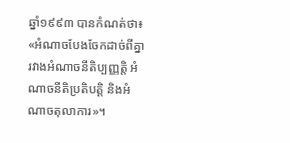ឆ្នាំ១៩៩៣ បានកំណត់ថា៖ «អំណាចបែងចែកដាច់ពីគ្នា រវាងអំណាចនីតិប្បញ្ញត្តិ អំណាចនីតិប្រតិបត្តិ និងអំណាចតុលាការ»។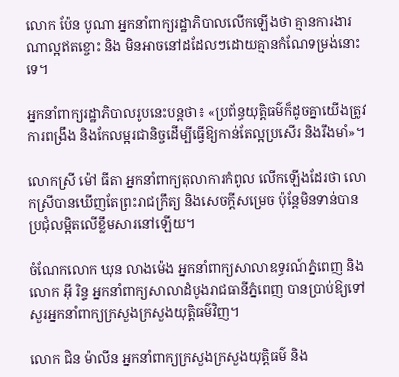លោក ប៉ែន បូណា អ្នកនាំពាក្យរដ្ឋាភិបាលលើកឡើងថា គ្មានការងារណាល្អឥតខ្ចោះ និង មិនអាចនៅដដែលៗដោយគ្មានកំណែទម្រង់នោះទេ។

អ្នកនាំពាក្យរដ្ឋាភិបាលរូបនេះបន្តថា៖ «ប្រព័ន្ធយុត្តិធម៌ក៏ដូចគ្នាយើងត្រូវការពង្រឹង និងកែលម្អរជានិច្ចដើម្បីធ្វើឱ្យកាន់តែល្អប្រសើរ និងរឹងមាំ»។

លោកស្រី ម៉ៅ ធីតា អ្នកនាំពាក្យតុលាការកំពូល លើកឡើងដែរថា លោកស្រីបានឃើញតែព្រះរាជក្រឹត្យ និងសេចក្តីសម្រេច ប៉ុន្តែមិនទាន់បានប្រជុំលម្អិតលើខ្លឹមសារនៅឡើយ។

ចំណែកលោក ឃុន លាងម៉េង អ្នកនាំពាក្យសាលាឧទ្ធរណ៍ភ្នំពេញ និងលោក អ៊ី រិន្ទ អ្នកនាំពាក្យសាលាដំបូងរាជធានីភ្នំពេញ បានប្រាប់ឱ្យទៅសួរអ្នកនាំពាក្យក្រសួងក្រសួងយុត្តិធម៌វិញ។

លោក ជិន ម៉ាលីន អ្នកនាំពាក្យក្រសួងក្រសួងយុត្តិធម៌ និង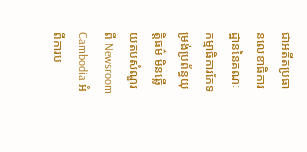ជាអតីតប្រធានលេខាធិការដ្ឋាននៃគណៈកម្មាធិការកែទម្រង់ប្រព័ន្ធយុត្តិធម៌ មិនឆ្លើយតបសំណួរពី Newsroom Cambodia អំពីការប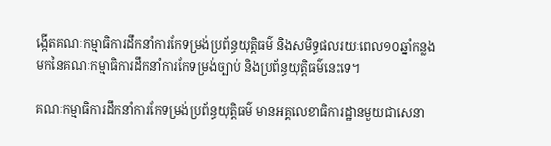ង្កើតគណៈកម្មាធិការដឹកនាំការកែទម្រង់ប្រព័ន្ធយុត្តិធម៌ និងសមិទ្ធផលរយៈពេល១០ឆ្នាំកន្លងមកនៃគណៈកម្មាធិការដឹកនាំការកែទម្រង់ច្បាប់ និងប្រព័ន្ធយុត្តិធម៌នេះទេ។

គណៈកម្មាធិការដឹកនាំការកែទម្រង់ប្រព័ន្ធយុត្តិធម៌ មានអគ្គលេខាធិការដ្ឋានមួយជាសេនា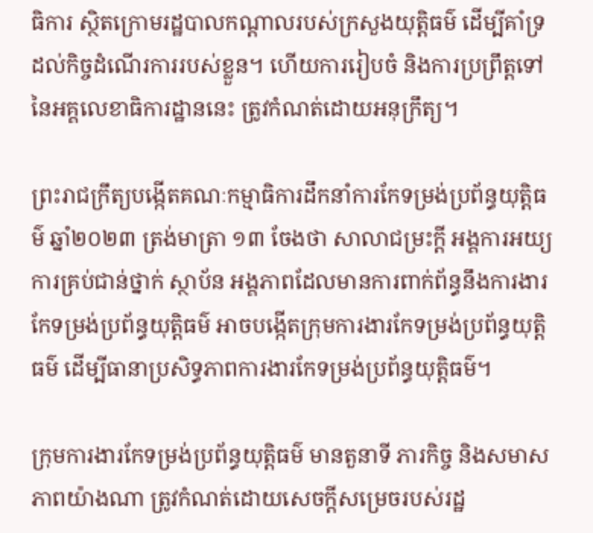ធិការ ស្ថិតក្រោមរដ្ឋបាលកណ្ដាលរបស់ក្រសួងយុត្តិធម៌ ដើម្បីគាំទ្រដល់កិច្ចដំណើរការរបស់ខ្លួន។ ហើយការរៀបចំ និងការប្រព្រឹត្តទៅនៃអគ្គលេខាធិការដ្ឋាននេះ ត្រូវកំណត់ដោយអនុក្រឹត្យ។

ព្រះរាជក្រឹត្យបង្កើតគណៈកម្មាធិការដឹកនាំការកែទម្រង់ប្រព័ន្ធយុត្តិធម៌ ឆ្នាំ២០២៣ ត្រង់មាត្រា ១៣ ចែងថា សាលាជម្រះក្តី អង្គការអយ្យការគ្រប់ជាន់ថ្នាក់ ស្ថាប័ន អង្គភាពដែលមានការពាក់ព័ន្ធនឹងការងារកែទម្រង់ប្រព័ន្ធយុត្តិធម៌ អាចបង្កើតក្រុមការងារកែទម្រង់ប្រព័ន្ធយុត្តិធម៌ ដើម្បីធានាប្រសិទ្ធភាពការងារកែទម្រង់ប្រព័ន្ធយុត្តិធម៌។

ក្រុមការងារកែទម្រង់ប្រព័ន្ធយុត្តិធម៌ មានតួនាទី ភារកិច្ច និងសមាសភាពយ៉ាងណា ត្រូវកំណត់ដោយសេចក្តីសម្រេចរបស់រដ្ឋ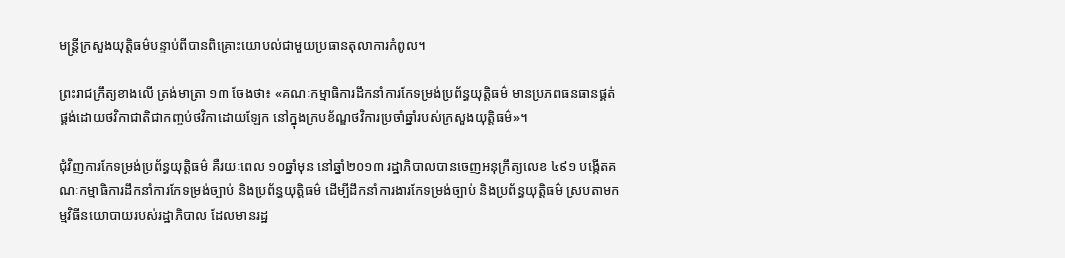មន្ត្រីក្រសួងយុត្តិធម៌បន្ទាប់ពីបានពិគ្រោះយោបល់ជាមួយប្រធានតុលាការកំពូល។

ព្រះរាជក្រឹត្យខាងលើ ត្រង់មាត្រា ១៣ ចែងថា៖ «គណៈកម្មាធិការដឹកនាំការកែទម្រង់ប្រព័ន្ធយុត្តិធម៌ មានប្រភពធនធានផ្គត់ផ្គង់ដោយថវិកាជាតិជាកញ្ចប់ថវិកាដោយឡែក នៅក្នុងក្របខ័ណ្ឌថវិការប្រចាំឆ្នាំរបស់ក្រសួងយុត្តិធម៌»។

ជុំវិញការកែទម្រង់ប្រព័ន្ធយុត្តិធម៌ គឺរយៈពេល ១០ឆ្នាំមុន នៅឆ្នាំ២០១៣ រដ្ឋាភិបាលបានចេញអនុក្រឹត្យលេខ ៤៩១ បង្កើតគណៈកម្មាធិការដឹកនាំការកែទម្រង់ច្បាប់ និងប្រព័ន្ធយុត្តិធម៌ ដើម្បីដឹកនាំការងារកែទម្រង់ច្បាប់ និងប្រព័ន្ធយុត្តិធម៌ ស្របតាមកម្មវិធីនយោបាយរបស់រដ្ឋាភិបាល ដែលមានរដ្ឋ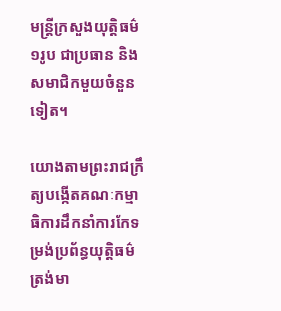មន្ត្រីក្រសួងយុត្តិធម៌ ១រូប ជាប្រធាន និងសមាជិកមួយចំនួនទៀត។

យោងតាមព្រះរាជក្រឹត្យបង្កើតគណៈកម្មាធិការដឹកនាំការកែទម្រង់ប្រព័ន្ធយុត្តិធម៌ ត្រង់មា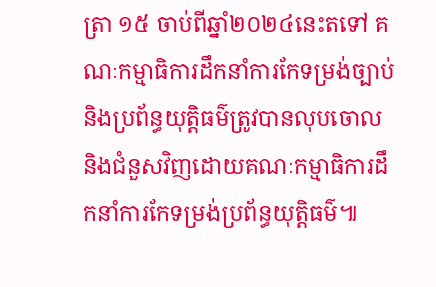ត្រា ១៥ ចាប់ពីឆ្នាំ២០២៤នេះតទៅ គណៈកម្មាធិការដឹកនាំការកែទម្រង់ច្បាប់ និងប្រព័ន្ធយុត្តិធម៌ត្រូវបានលុបចោល និងជំនួសវិញដោយគណៈកម្មាធិការដឹកនាំការកែទម្រង់ប្រព័ន្ធយុត្តិធម៌៕